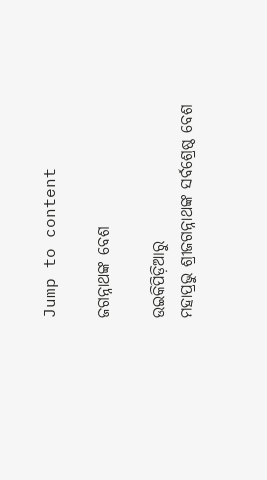Jump to content

ଜଗନ୍ନାଥଙ୍କ ବେଶ

ଉଇକିପିଡ଼ିଆ‌ରୁ
ମହାପ୍ରଭୁ ଶ୍ରୀଜଗନ୍ନାଥଙ୍କ ସର୍ବଶ୍ରେଷ୍ଠ ବେଶ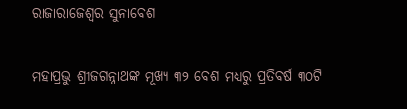ରାଜାରାଜେଶ୍ୱର ସୁନାବେଶ

ମହାପ୍ରଭୁ ଶ୍ରୀଜଗନ୍ନାଥଙ୍କ ମୂଖ୍ୟ ୩୨ ବେଶ ମଧ୍ୟରୁ ପ୍ରତିବର୍ଷ ୩୦ଟି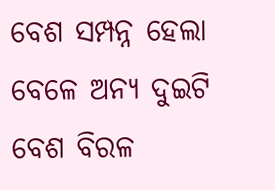ବେଶ ସମ୍ପନ୍ନ ହେଲା ବେଳେ ଅନ୍ୟ ଦୁଇଟି ବେଶ ବିରଳ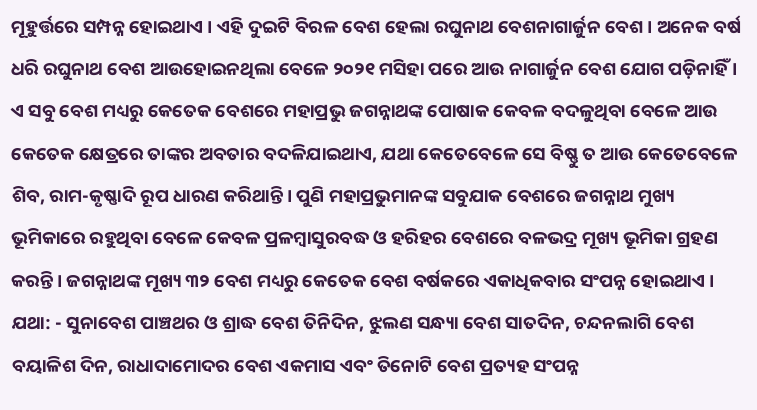ମୂହୁର୍ତ୍ତରେ ସମ୍ପନ୍ନ ହୋଇଥାଏ । ଏହି ଦୁଇଟି ବିରଳ ବେଶ ହେଲା ରଘୁନାଥ ବେଶନାଗାର୍ଜୁନ ବେଶ । ଅନେକ ବର୍ଷ ଧରି ରଘୁନାଥ ବେଶ ଆଉହୋଇନଥିଲା ବେଳେ ୨୦୨୧ ମସିହା ପରେ ଆଉ ନାଗାର୍ଜୁନ ବେଶ ଯୋଗ ପଡ଼ିନାହିଁ । ଏ ସବୁ ବେଶ ମଧ୍ୟରୁ କେତେକ ବେଶରେ ମହାପ୍ରଭୁ ଜଗନ୍ନାଥଙ୍କ ପୋଷାକ କେବଳ ବଦଳୁଥିବା ବେଳେ ଆଉ କେତେକ କ୍ଷେତ୍ରରେ ତାଙ୍କର ଅବତାର ବଦଳିଯାଇଥାଏ, ଯଥା କେତେବେଳେ ସେ ବିଷ୍ଣୁ ତ ଆଉ କେତେବେଳେ ଶିବ, ରାମ-କୃଷ୍ଣାଦି ରୂପ ଧାରଣ କରିଥାନ୍ତି । ପୁଣି ମହାପ୍ରଭୁମାନଙ୍କ ସବୁଯାକ ବେଶରେ ଜଗନ୍ନାଥ ମୁଖ୍ୟ ଭୂମିକାରେ ରହୁଥିବା ବେଳେ କେବଳ ପ୍ରଳମ୍ବାସୁରବଦ୍ଧ ଓ ହରିହର ବେଶରେ ବଳଭଦ୍ର ମୂଖ୍ୟ ଭୂମିକା ଗ୍ରହଣ କରନ୍ତି । ଜଗନ୍ନାଥଙ୍କ ମୂଖ୍ୟ ୩୨ ବେଶ ମଧ୍ୟରୁ କେତେକ ବେଶ ବର୍ଷକରେ ଏକାଧିକବାର ସଂପନ୍ନ ହୋଇଥାଏ । ଯଥା: - ସୁନାବେଶ ପାଞ୍ଚଥର ଓ ଶ୍ରାଦ୍ଧ ବେଶ ତିନିଦିନ, ଝୁଲଣ ସନ୍ଧ୍ୟା ବେଶ ସାତଦିନ, ଚନ୍ଦନଲାଗି ବେଶ ବୟାଳିଶ ଦିନ, ରାଧାଦାମୋଦର ବେଶ ଏକମାସ ଏବଂ ତିନୋଟି ବେଶ ପ୍ରତ୍ୟହ ସଂପନ୍ନ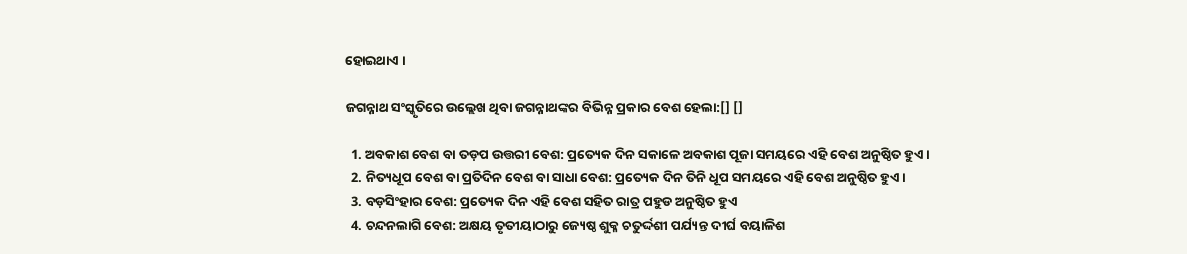ହୋଇଥାଏ ।

ଜଗନ୍ନାଥ ସଂସ୍କୃତିରେ ଉଲ୍ଲେଖ ଥିବା ଜଗନ୍ନାଥଙ୍କର ବିଭିନ୍ନ ପ୍ରକାର ବେଶ ହେଲା:[] []

  1. ଅବକାଶ ବେଶ ବା ତଡ଼ପ ଉତ୍ତରୀ ବେଶ: ପ୍ରତ୍ୟେକ ଦିନ ସକାଳେ ଅବକାଶ ପୂଜା ସମୟରେ ଏହି ବେଶ ଅନୁଷ୍ଠିତ ହୁଏ ।
  2. ନିତ୍ୟଧୂପ ବେଶ ବା ପ୍ରତିଦିନ ବେଶ ବା ସାଧା ବେଶ: ପ୍ରତ୍ୟେକ ଦିନ ତିନି ଧୂପ ସମୟରେ ଏହି ବେଶ ଅନୁଷ୍ଠିତ ହୁଏ ।
  3. ବଡ଼ସିଂହାର ବେଶ: ପ୍ରତ୍ୟେକ ଦିନ ଏହି ବେଶ ସହିତ ରାତ୍ର ପହୁଡ ଅନୁଷ୍ଠିତ ହୁଏ
  4. ଚନ୍ଦନଲାଗି ବେଶ: ଅକ୍ଷୟ ତୃତୀୟାଠାରୁ ଜ୍ୟେଷ୍ଠ ଶୁକ୍ଳ ଚତୁର୍ଦ୍ଦଶୀ ପର୍ଯ୍ୟନ୍ତ ଦୀର୍ଘ ବୟାଳିଶ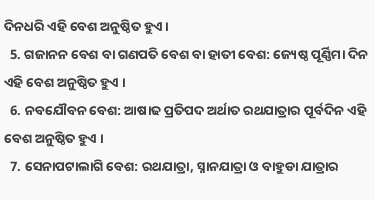ଦିନଧରି ଏହି ବେଶ ଅନୁଷ୍ଠିତ ହୁଏ ।
  5. ଗଜାନନ ବେଶ ବା ଗଣପତି ବେଶ ବା ହାତୀ ବେଶ: ଜ୍ୟେଷ୍ଠ ପୂର୍ଣ୍ଣିମା ଦିନ ଏହି ବେଶ ଅନୁଷ୍ଠିତ ହୁଏ ।
  6. ନବଯୌବନ ବେଶ: ଆଷାଢ ପ୍ରତିପଦ ଅର୍ଥାତ ରଥଯାତ୍ରାର ପୂର୍ବଦିନ ଏହି ବେଶ ଅନୁଷ୍ଠିତ ହୁଏ ।
  7. ସେନାପଟାଲାଗି ବେଶ: ରଥଯାତ୍ରା, ସ୍ନାନଯାତ୍ରା ଓ ବାହୁଡା ଯାତ୍ରାର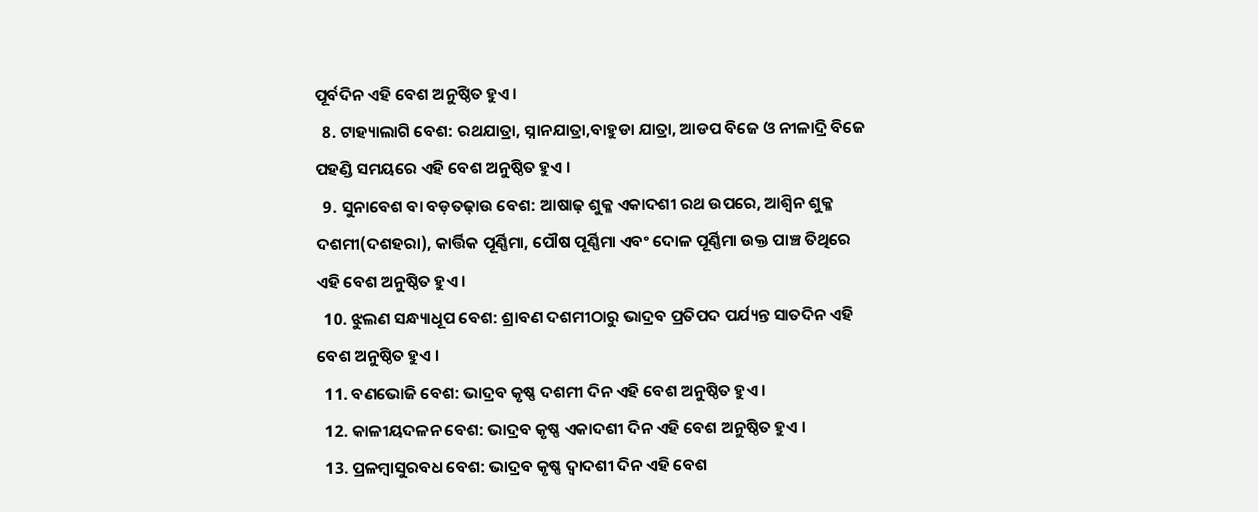ପୂର୍ବଦିନ ଏହି ବେଶ ଅନୁଷ୍ଠିତ ହୁଏ ।
  8. ଟାହ୍ୟାଲାଗି ବେଶ: ରଥଯାତ୍ରା, ସ୍ନାନଯାତ୍ରା,ବାହୁଡା ଯାତ୍ରା, ଆଡପ ବିଜେ ଓ ନୀଳାଦ୍ରି ବିଜେ ପହଣ୍ଡି ସମୟରେ ଏହି ବେଶ ଅନୁଷ୍ଠିତ ହୁଏ ।
  9. ସୁନାବେଶ ବା ବଡ଼ତଢ଼ାଉ ବେଶ: ଆଷାଢ଼ ଶୁକ୍ଳ ଏକାଦଶୀ ରଥ ଉପରେ, ଆଶ୍ୱିନ ଶୁକ୍ଳ ଦଶମୀ(ଦଶହରା), କାର୍ତ୍ତିକ ପୂର୍ଣ୍ଣିମା, ପୌଷ ପୂର୍ଣ୍ଣିମା ଏବଂ ଦୋଳ ପୂର୍ଣ୍ଣିମା ଉକ୍ତ ପାଞ୍ଚ ତିଥିରେ ଏହି ବେଶ ଅନୁଷ୍ଠିତ ହୁଏ ।
  10. ଝୁଲଣ ସନ୍ଧ୍ୟାଧୂପ ବେଶ: ଶ୍ରାବଣ ଦଶମୀଠାରୁ ଭାଦ୍ରବ ପ୍ରତିପଦ ପର୍ଯ୍ୟନ୍ତ ସାତଦିନ ଏହି ବେଶ ଅନୁଷ୍ଠିତ ହୁଏ ।
  11. ବଣଭୋଜି ବେଶ: ଭାଦ୍ରବ କୃଷ୍ଣ ଦଶମୀ ଦିନ ଏହି ବେଶ ଅନୁଷ୍ଠିତ ହୁଏ ।
  12. କାଳୀୟଦଳନ ବେଶ: ଭାଦ୍ରବ କୃଷ୍ଣ ଏକାଦଶୀ ଦିନ ଏହି ବେଶ ଅନୁଷ୍ଠିତ ହୁଏ ।
  13. ପ୍ରଳମ୍ବାସୁରବଧ ବେଶ: ଭାଦ୍ରବ କୃଷ୍ଣ ଦ୍ୱାଦଶୀ ଦିନ ଏହି ବେଶ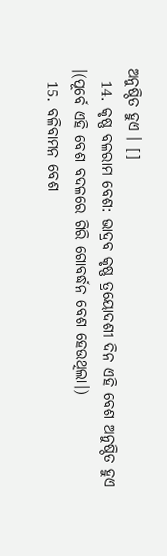ଅନୁଷ୍ଠିତ ହୁଏ । []
  14. କୃଷ୍ଣ ବଳରାମ ବେଶ: ଭାଦ୍ରବ କୃଷ୍ଣ ତ୍ରୟୋଦଶୀ ଦିନ ଏହି ବେଶ ଅନୁଷ୍ଠିତ ହୁଏ ।(ପୂର୍ବେ ଏହି ବେଶ ବଦଳରେ ଗିରି ଗୋବର୍ଦ୍ଧନ ବେଶ ହେଉଥିଲା।)
  15. ବଳିବାମନ ବେଶ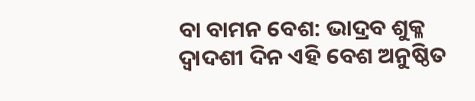ବା ବାମନ ବେଶ: ଭାଦ୍ରବ ଶୁକ୍ଳ ଦ୍ୱାଦଶୀ ଦିନ ଏହି ବେଶ ଅନୁଷ୍ଠିତ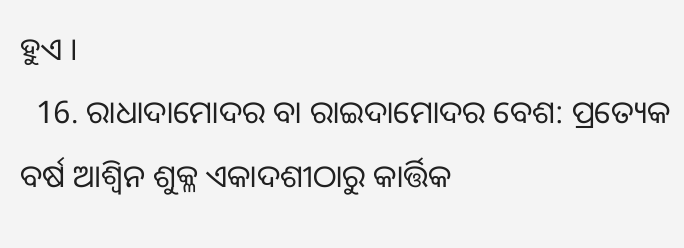ହୁଏ ।
  16. ରାଧାଦାମୋଦର ବା ରାଇଦାମୋଦର ବେଶ: ପ୍ରତ୍ୟେକ ବର୍ଷ ଆଶ୍ୱିନ ଶୁକ୍ଳ ଏକାଦଶୀଠାରୁ କାର୍ତ୍ତିକ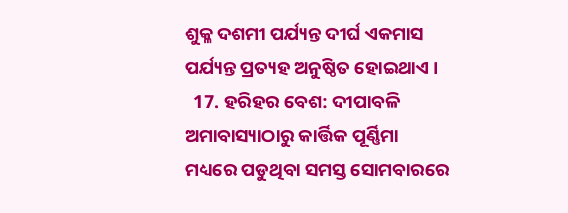ଶୁକ୍ଳ ଦଶମୀ ପର୍ଯ୍ୟନ୍ତ ଦୀର୍ଘ ଏକମାସ ପର୍ଯ୍ୟନ୍ତ ପ୍ରତ୍ୟହ ଅନୁଷ୍ଠିତ ହୋଇଥାଏ ।
  17. ହରିହର ବେଶ: ଦୀପାବଳି ଅମାବାସ୍ୟାଠାରୁ କାର୍ତ୍ତିକ ପୂର୍ଣ୍ଣିମା ମଧ୍ୟରେ ପଡୁଥିବା ସମସ୍ତ ସୋମବାରରେ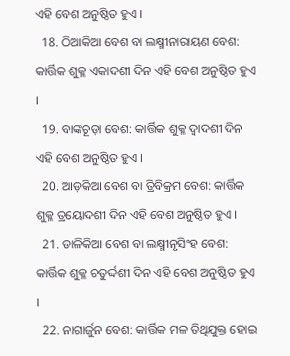ଏହି ବେଶ ଅନୁଷ୍ଠିତ ହୁଏ ।
  18. ଠିଆକିଆ ବେଶ ବା ଲକ୍ଷ୍ମୀନାରାୟଣ ବେଶ: କାର୍ତ୍ତିକ ଶୁକ୍ଳ ଏକାଦଶୀ ଦିନ ଏହି ବେଶ ଅନୁଷ୍ଠିତ ହୁଏ ।
  19. ବାଙ୍କଚୂଡ଼ା ବେଶ: କାର୍ତ୍ତିକ ଶୁକ୍ଳ ଦ୍ୱାଦଶୀ ଦିନ ଏହି ବେଶ ଅନୁଷ୍ଠିତ ହୁଏ ।
  20. ଆଡ଼କିଆ ବେଶ ବା ତ୍ରିବିକ୍ରମ ବେଶ: କାର୍ତ୍ତିକ ଶୁକ୍ଳ ତ୍ରୟୋଦଶୀ ଦିନ ଏହି ବେଶ ଅନୁଷ୍ଠିତ ହୁଏ ।
  21. ଡାଳିକିଆ ବେଶ ବା ଲକ୍ଷ୍ମୀନୃସିଂହ ବେଶ: କାର୍ତ୍ତିକ ଶୁକ୍ଳ ଚତୁର୍ଦ୍ଦଶୀ ଦିନ ଏହି ବେଶ ଅନୁଷ୍ଠିତ ହୁଏ ।
  22. ନାଗାର୍ଜୁନ ବେଶ: କାର୍ତ୍ତିକ ମଳ ତିଥିଯୁକ୍ତ ହୋଇ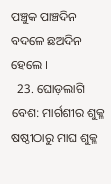ପଞ୍ଚୁକ ପାଞ୍ଚଦିନ ବଦଳେ ଛଅଦିନ ହେଲେ ।
  23. ଘୋଡ଼ଲାଗି ବେଶ: ମାର୍ଗଶୀର ଶୁକ୍ଳ ଷଷ୍ଠୀଠାରୁ ମାଘ ଶୁକ୍ଳ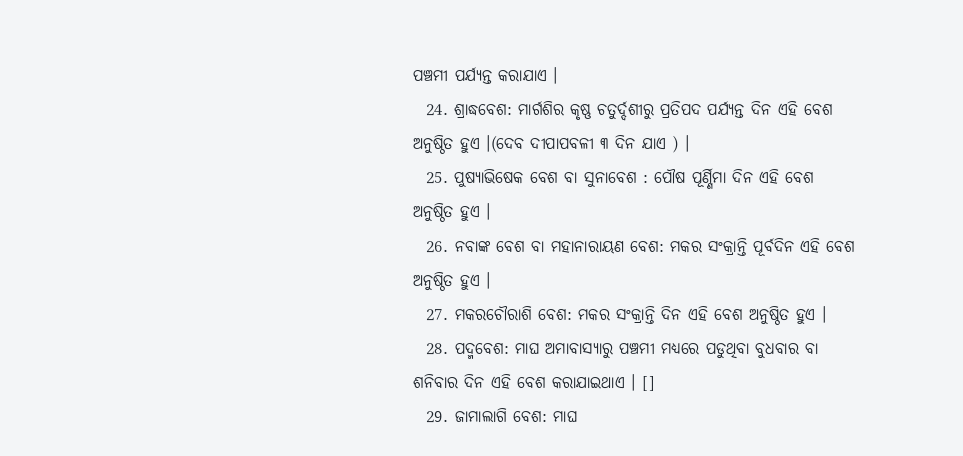ପଞ୍ଚମୀ ପର୍ଯ୍ୟନ୍ତ କରାଯାଏ ।
  24. ଶ୍ରାଦ୍ଧବେଶ: ମାର୍ଗଶିର କୃଷ୍ଣ ଚତୁର୍ଦ୍ଦଶୀରୁ ପ୍ରତିପଦ ପର୍ଯ୍ୟନ୍ତ ଦିନ ଏହି ବେଶ ଅନୁଷ୍ଠିତ ହୁଏ ।(ଦେବ ଦୀପାପବଳୀ ୩ ଦିନ ଯାଏ ) ।
  25. ପୁଷ୍ୟାଭିଷେକ ବେଶ ବା ସୁନାବେଶ : ପୌଷ ପୂର୍ଣ୍ଣିମା ଦିନ ଏହି ବେଶ ଅନୁଷ୍ଠିତ ହୁଏ ।
  26. ନବାଙ୍କ ବେଶ ବା ମହାନାରାୟଣ ବେଶ: ମକର ସଂକ୍ରାନ୍ତି ପୂର୍ବଦିନ ଏହି ବେଶ ଅନୁଷ୍ଠିତ ହୁଏ ।
  27. ମକରଚୌରାଶି ବେଶ: ମକର ସଂକ୍ରାନ୍ତି ଦିନ ଏହି ବେଶ ଅନୁଷ୍ଠିତ ହୁଏ ।
  28. ପଦ୍ମବେଶ: ମାଘ ଅମାବାସ୍ୟାରୁ ପଞ୍ଚମୀ ମଧ୍ୟରେ ପଡୁଥିବା ବୁଧବାର ବା ଶନିବାର ଦିନ ଏହି ବେଶ କରାଯାଇଥାଏ । []
  29. ଜାମାଲାଗି ବେଶ: ମାଘ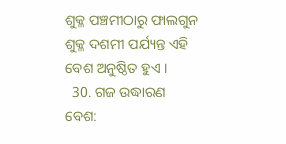ଶୁକ୍ଳ ପଞ୍ଚମୀଠାରୁ ଫାଲଗୁନ ଶୁକ୍ଳ ଦଶମୀ ପର୍ଯ୍ୟନ୍ତ ଏହି ବେଶ ଅନୁଷ୍ଠିତ ହୁଏ ।
  30. ଗଜ ଉଦ୍ଧାରଣ ବେଶ: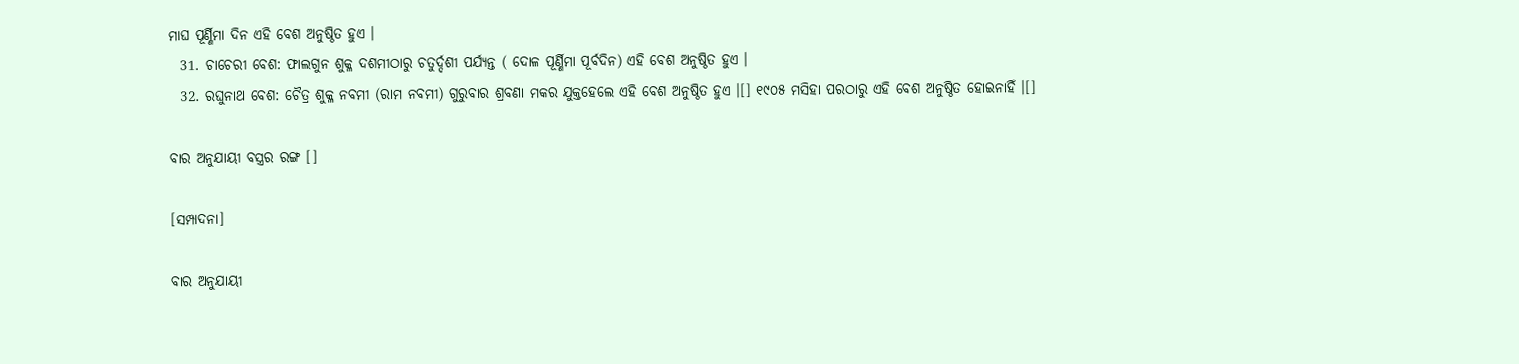ମାଘ ପୂର୍ଣ୍ଣିମା ଦିନ ଏହି ବେଶ ଅନୁଷ୍ଠିତ ହୁଏ ।
  31. ଚାଚେରୀ ବେଶ: ଫାଲଗୁନ ଶୁକ୍ଳ ଦଶମୀଠାରୁ ଚତୁର୍ଦ୍ଦଶୀ ପର୍ଯ୍ୟନ୍ତ ( ଦୋଳ ପୂର୍ଣ୍ଣିମା ପୂର୍ବଦିନ) ଏହି ବେଶ ଅନୁଷ୍ଠିତ ହୁଏ ।
  32. ରଘୁନାଥ ବେଶ: ଚୈତ୍ର ଶୁକ୍ଳ ନବମୀ (ରାମ ନବମୀ) ଗୁରୁବାର ଶ୍ରବଣା ମକର ଯୁକ୍ତହେଲେ ଏହି ବେଶ ଅନୁଷ୍ଠିତ ହୁଏ ।[] ୧୯୦୫ ମସିହା ପରଠାରୁ ଏହି ବେଶ ଅନୁଷ୍ଠିତ ହୋଇନାହିଁ ।[]

ବାର ଅନୁଯାୟୀ ବସ୍ତ୍ରର ରଙ୍ଗ []

[ସମ୍ପାଦନା]

ବାର ଅନୁଯାୟୀ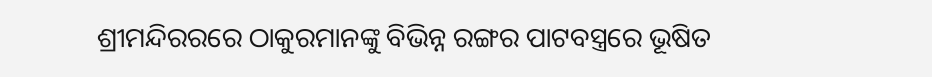ଶ୍ରୀମନ୍ଦିରରରେ ଠାକୁରମାନଙ୍କୁ ବିଭିନ୍ନ ରଙ୍ଗର ପାଟବସ୍ତ୍ରରେ ଭୂଷିତ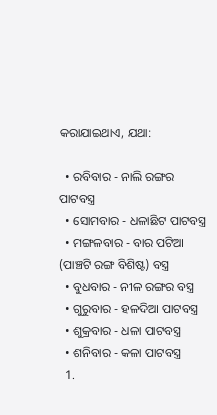କରାଯାଇଥାଏ, ଯଥା:

  • ରବିବାର - ନାଲି ରଙ୍ଗର ପାଟବସ୍ତ୍ର
  • ସୋମବାର - ଧଳାଛିଟ ପାଟବସ୍ତ୍ର
  • ମଙ୍ଗଳବାର - ବାର ପଟିଆ (ପାଞ୍ଚଟି ରଙ୍ଗ ବିଶିଷ୍ଟ) ବସ୍ତ୍ର
  • ବୁଧବାର - ନୀଳ ରଙ୍ଗର ବସ୍ତ୍ର
  • ଗୁରୁବାର - ହଳଦିଆ ପାଟବସ୍ତ୍ର
  • ଶୁକ୍ରବାର - ଧଳା ପାଟବସ୍ତ୍ର
  • ଶନିବାର - କଳା ପାଟବସ୍ତ୍ର
  1.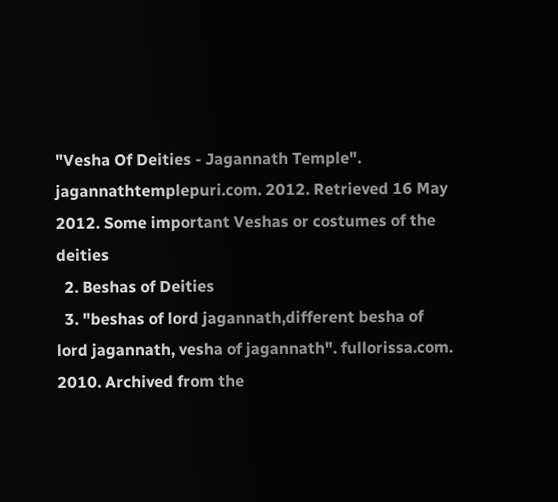"Vesha Of Deities - Jagannath Temple". jagannathtemplepuri.com. 2012. Retrieved 16 May 2012. Some important Veshas or costumes of the deities
  2. Beshas of Deities
  3. "beshas of lord jagannath,different besha of lord jagannath, vesha of jagannath". fullorissa.com. 2010. Archived from the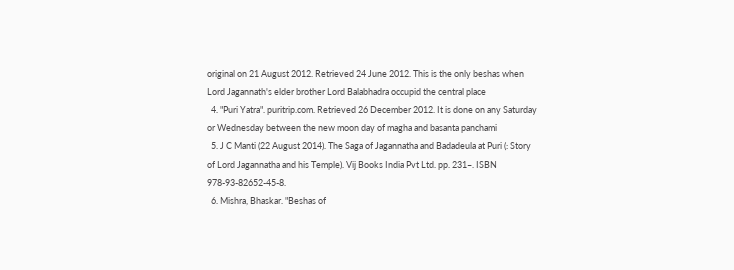original on 21 August 2012. Retrieved 24 June 2012. This is the only beshas when Lord Jagannath's elder brother Lord Balabhadra occupid the central place
  4. "Puri Yatra". puritrip.com. Retrieved 26 December 2012. It is done on any Saturday or Wednesday between the new moon day of magha and basanta panchami
  5. J C Manti (22 August 2014). The Saga of Jagannatha and Badadeula at Puri (: Story of Lord Jagannatha and his Temple). Vij Books India Pvt Ltd. pp. 231–. ISBN 978-93-82652-45-8.
  6. Mishra, Bhaskar. "Beshas of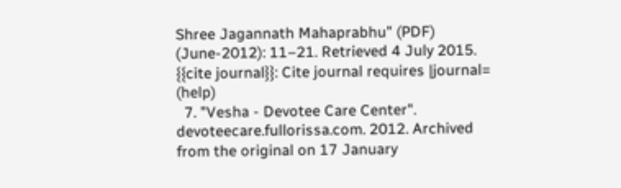Shree Jagannath Mahaprabhu" (PDF) (June-2012): 11–21. Retrieved 4 July 2015. {{cite journal}}: Cite journal requires |journal= (help)
  7. "Vesha - Devotee Care Center". devoteecare.fullorissa.com. 2012. Archived from the original on 17 January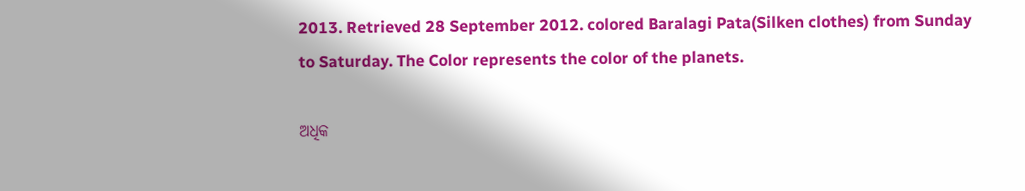2013. Retrieved 28 September 2012. colored Baralagi Pata(Silken clothes) from Sunday to Saturday. The Color represents the color of the planets.

ଅଧିକ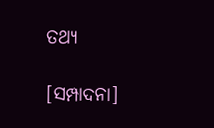ତଥ୍ୟ

[ସମ୍ପାଦନା]